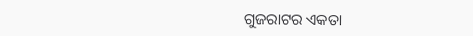ଗୁଜରାଟର ଏକତା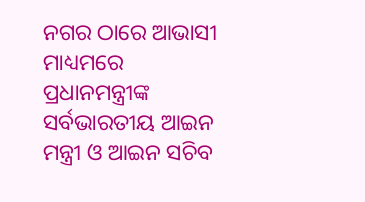ନଗର ଠାରେ ଆଭାସୀ ମାଧ୍ୟମରେ ପ୍ରଧାନମନ୍ତ୍ରୀଙ୍କ ସର୍ବଭାରତୀୟ ଆଇନ ମନ୍ତ୍ରୀ ଓ ଆଇନ ସଚିବ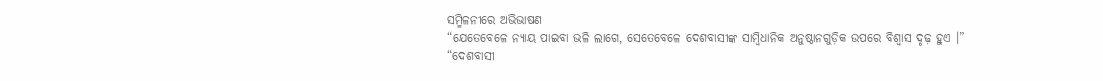ସମ୍ମିଳନୀରେ ଅଭିଭାଷଣ
“ଯେତେବେଳେ ନ୍ୟାୟ ପାଇବା ଭଳି ଲାଗେ, ସେତେବେଳେ ଦେଶବାସୀଙ୍କ ସାମ୍ବିଧାନିକ ଅନୁଷ୍ଠାନଗୁଡ଼ିକ ଉପରେ ବିଶ୍ୱାସ ଦୃଢ଼ ହୁଏ ।”
“ଦେଶବାସୀ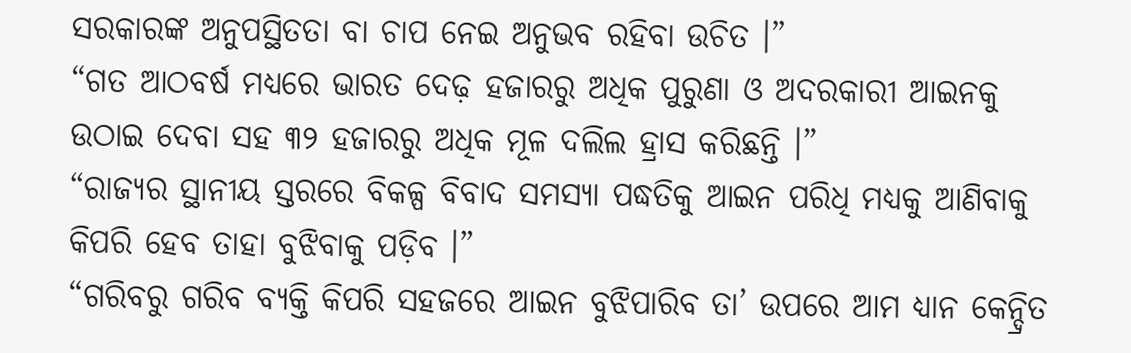ସରକାରଙ୍କ ଅନୁପସ୍ଥିତତା ବା ଚାପ ନେଇ ଅନୁଭବ ରହିବା ଉଚିତ ।”
“ଗତ ଆଠବର୍ଷ ମଧ୍ୟରେ ଭାରତ ଦେଢ଼ ହଜାରରୁ ଅଧିକ ପୁରୁଣା ଓ ଅଦରକାରୀ ଆଇନକୁ ଉଠାଇ ଦେବା ସହ ୩୨ ହଜାରରୁ ଅଧିକ ମୂଳ ଦଲିଲ ହ୍ରାସ କରିଛନ୍ତି ।”
“ରାଜ୍ୟର ସ୍ଥାନୀୟ ସ୍ତରରେ ବିକଳ୍ପ ବିବାଦ ସମସ୍ୟା ପଦ୍ଧତିକୁ ଆଇନ ପରିଧି ମଧ୍ୟକୁ ଆଣିବାକୁ କିପରି ହେବ ତାହା ବୁଝିବାକୁ ପଡ଼ିବ ।”
“ଗରିବରୁ ଗରିବ ବ୍ୟକ୍ତି କିପରି ସହଜରେ ଆଇନ ବୁଝିପାରିବ ତା’ ଉପରେ ଆମ ଧ୍ୟାନ କେନ୍ଦ୍ରିତ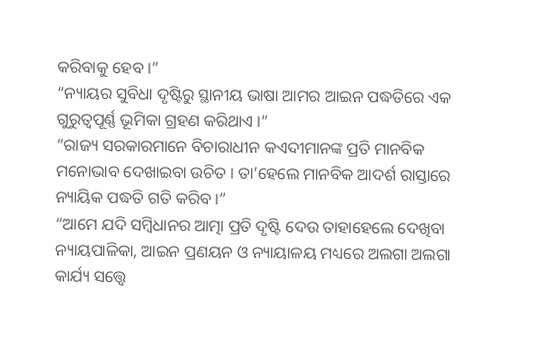କରିବାକୁ ହେବ ।”
“ନ୍ୟାୟର ସୁବିଧା ଦୃଷ୍ଟିରୁ ସ୍ଥାନୀୟ ଭାଷା ଆମର ଆଇନ ପଦ୍ଧତିରେ ଏକ ଗୁରୁତ୍ୱପୂର୍ଣ୍ଣ ଭୂମିକା ଗ୍ରହଣ କରିଥାଏ ।”
“ରାଜ୍ୟ ସରକାରମାନେ ବିଚାରାଧୀନ କଏଦୀମାନଙ୍କ ପ୍ରତି ମାନବିକ ମନୋଭାବ ଦେଖାଇବା ଉଚିତ । ତା’ହେଲେ ମାନବିକ ଆଦର୍ଶ ରାସ୍ତାରେ ନ୍ୟାୟିକ ପଦ୍ଧତି ଗତି କରିବ ।”
“ଆମେ ଯଦି ସମ୍ବିଧାନର ଆତ୍ମା ପ୍ରତି ଦୃଷ୍ଟି ଦେଉ ତାହାହେଲେ ଦେଖିବା ନ୍ୟାୟପାଳିକା, ଆଇନ ପ୍ରଣୟନ ଓ ନ୍ୟାୟାଳୟ ମଧ୍ୟରେ ଅଲଗା ଅଲଗା କାର୍ଯ୍ୟ ସତ୍ତ୍ୱେ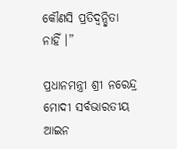କୌଣସି ପ୍ରତିଦ୍ୱନ୍ଦ୍ୱିତା ନାହିଁ ।”

ପ୍ରଧାନମନ୍ତ୍ରୀ ଶ୍ରୀ ନରେନ୍ଦ୍ର ମୋଦୀ ସର୍ବଭାରତୀୟ ଆଇନ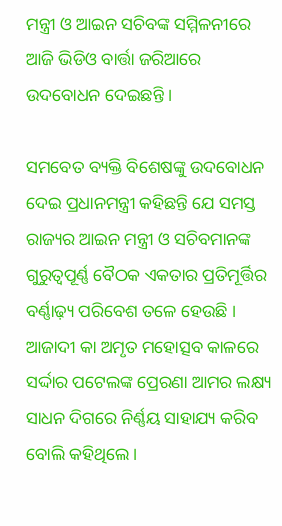ମନ୍ତ୍ରୀ ଓ ଆଇନ ସଚିବଙ୍କ ସମ୍ମିଳନୀରେ ଆଜି ଭିଡିଓ ବାର୍ତ୍ତା ଜରିଆରେ ଉଦବୋଧନ ଦେଇଛନ୍ତି ।

ସମବେତ ବ୍ୟକ୍ତି ବିଶେଷଙ୍କୁ ଉଦବୋଧନ ଦେଇ ପ୍ରଧାନମନ୍ତ୍ରୀ କହିଛନ୍ତି ଯେ ସମସ୍ତ ରାଜ୍ୟର ଆଇନ ମନ୍ତ୍ରୀ ଓ ସଚିବମାନଙ୍କ ଗୁରୁତ୍ୱପୂର୍ଣ୍ଣ ବୈଠକ ଏକତାର ପ୍ରତିମୂର୍ତ୍ତିର ବର୍ଣ୍ଣାଢ଼୍ୟ ପରିବେଶ ତଳେ ହେଉଛି । ଆଜାଦୀ କା ଅମୃତ ମହୋତ୍ସବ କାଳରେ ସର୍ଦ୍ଦାର ପଟେଲଙ୍କ ପ୍ରେରଣା ଆମର ଲକ୍ଷ୍ୟ ସାଧନ ଦିଗରେ ନିର୍ଣ୍ଣୟ ସାହାଯ୍ୟ କରିବ ବୋଲି କହିଥିଲେ ।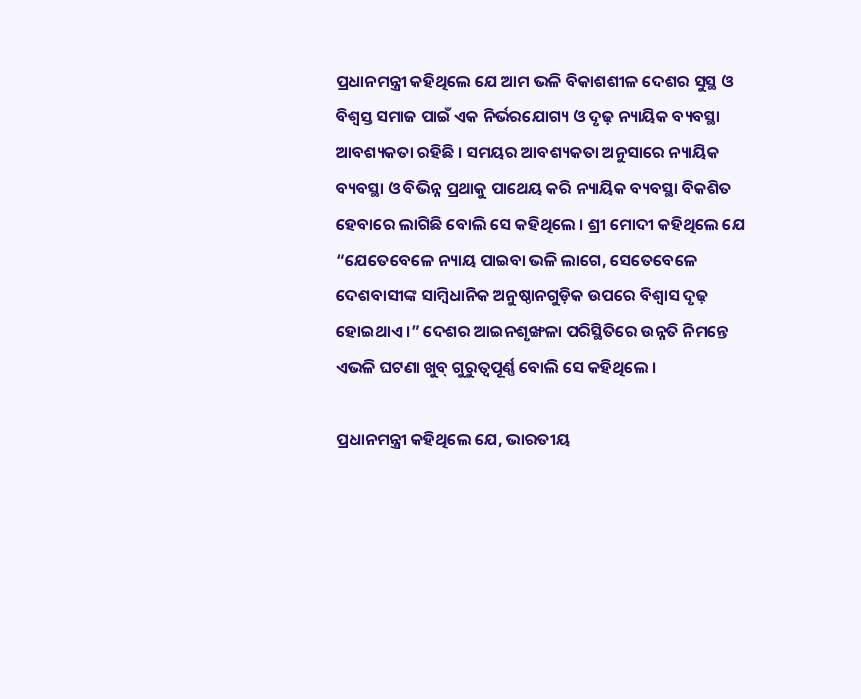ପ୍ରଧାନମନ୍ତ୍ରୀ କହିଥିଲେ ଯେ ଆମ ଭଳି ବିକାଶଶୀଳ ଦେଶର ସୁସ୍ଥ ଓ ବିଶ୍ୱସ୍ତ ସମାଜ ପାଇଁ ଏକ ନିର୍ଭରଯୋଗ୍ୟ ଓ ଦୃଢ଼ ନ୍ୟାୟିକ ବ୍ୟବସ୍ଥା ଆବଶ୍ୟକତା ରହିଛି । ସମୟର ଆବଶ୍ୟକତା ଅନୁସାରେ ନ୍ୟାୟିକ ବ୍ୟବସ୍ଥା ଓ ବିଭିନ୍ନ ପ୍ରଥାକୁ ପାଥେୟ କରି ନ୍ୟାୟିକ ବ୍ୟବସ୍ଥା ବିକଶିତ ହେବାରେ ଲାଗିଛି ବୋଲି ସେ କହିଥିଲେ । ଶ୍ରୀ ମୋଦୀ କହିଥିଲେ ଯେ “ଯେତେବେଳେ ନ୍ୟାୟ ପାଇବା ଭଳି ଲାଗେ, ସେତେବେଳେ ଦେଶବାସୀଙ୍କ ସାମ୍ବିଧାନିକ ଅନୁଷ୍ଠାନଗୁଡ଼ିକ ଉପରେ ବିଶ୍ୱାସ ଦୃଢ଼ ହୋଇଥାଏ ।” ଦେଶର ଆଇନଶୃଙ୍ଖଳା ପରିସ୍ଥିତିରେ ଉନ୍ନତି ନିମନ୍ତେ ଏଭଳି ଘଟଣା ଖୁବ୍ ଗୁରୁତ୍ୱପୂର୍ଣ୍ଣ ବୋଲି ସେ କହିଥିଲେ ।

ପ୍ରଧାନମନ୍ତ୍ରୀ କହିଥିଲେ ଯେ, ଭାରତୀୟ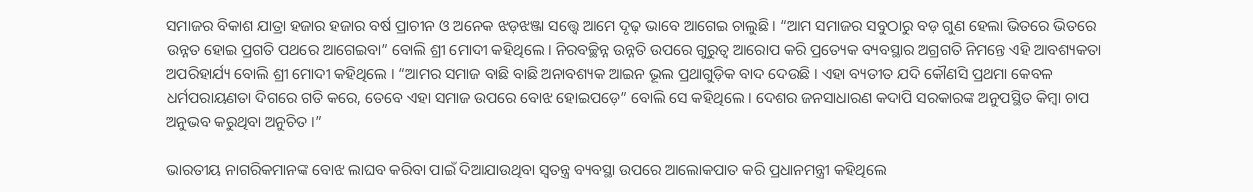ସମାଜର ବିକାଶ ଯାତ୍ରା ହଜାର ହଜାର ବର୍ଷ ପ୍ରାଚୀନ ଓ ଅନେକ ଝଡ଼ଝଞ୍ଜା ସତ୍ତ୍ୱେ ଆମେ ଦୃଢ଼ ଭାବେ ଆଗେଇ ଚାଲୁଛି । “ଆମ ସମାଜର ସବୁଠାରୁ ବଡ଼ ଗୁଣ ହେଲା ଭିତରେ ଭିତରେ ଉନ୍ନତ ହୋଇ ପ୍ରଗତି ପଥରେ ଆଗେଇବା” ବୋଲି ଶ୍ରୀ ମୋଦୀ କହିଥିଲେ । ନିରବଚ୍ଛିନ୍ନ ଉନ୍ନତି ଉପରେ ଗୁରୁତ୍ୱ ଆରୋପ କରି ପ୍ରତ୍ୟେକ ବ୍ୟବସ୍ଥାର ଅଗ୍ରଗତି ନିମନ୍ତେ ଏହି ଆବଶ୍ୟକତା ଅପରିହାର୍ଯ୍ୟ ବୋଲି ଶ୍ରୀ ମୋଦୀ କହିଥିଲେ । “ଆମର ସମାଜ ବାଛି ବାଛି ଅନାବଶ୍ୟକ ଆଇନ ଭୂଲ ପ୍ରଥାଗୁଡ଼ିକ ବାଦ ଦେଉଛି । ଏହା ବ୍ୟତୀତ ଯଦି କୌଣସି ପ୍ରଥମା କେବଳ ଧର୍ମପରାୟଣତା ଦିଗରେ ଗତି କରେ, ତେବେ ଏହା ସମାଜ ଉପରେ ବୋଝ ହୋଇପଡ଼େ” ବୋଲି ସେ କହିଥିଲେ । ଦେଶର ଜନସାଧାରଣ କଦାପି ସରକାରଙ୍କ ଅନୁପସ୍ଥିତ କିମ୍ବା ଚାପ ଅନୁଭବ କରୁଥିବା ଅନୁଚିତ ।”

ଭାରତୀୟ ନାଗରିକମାନଙ୍କ ବୋଝ ଲାଘବ କରିବା ପାଇଁ ଦିଆଯାଉଥିବା ସ୍ୱତନ୍ତ୍ର ବ୍ୟବସ୍ଥା ଉପରେ ଆଲୋକପାତ କରି ପ୍ରଧାନମନ୍ତ୍ରୀ କହିଥିଲେ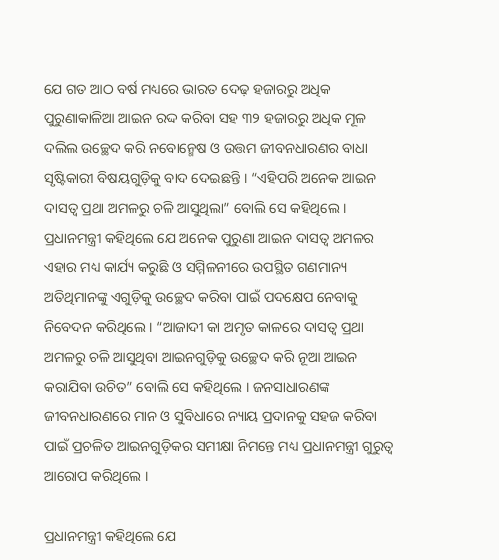ଯେ ଗତ ଆଠ ବର୍ଷ ମଧ୍ୟରେ ଭାରତ ଦେଢ଼ ହଜାରରୁ ଅଧିକ ପୁରୁଣାକାଳିଆ ଆଇନ ରଦ୍ଦ କରିବା ସହ ୩୨ ହଜାରରୁ ଅଧିକ ମୂଳ ଦଲିଲ ଉଚ୍ଛେଦ କରି ନବୋନ୍ମେଷ ଓ ଉତ୍ତମ ଜୀବନଧାରଣର ବାଧା ସୃଷ୍ଟିକାରୀ ବିଷୟଗୁଡ଼ିକୁ ବାଦ ଦେଇଛନ୍ତି । “ଏହିପରି ଅନେକ ଆଇନ ଦାସତ୍ୱ ପ୍ରଥା ଅମଳରୁ ଚଳି ଆସୁଥିଲା” ବୋଲି ସେ କହିଥିଲେ । ପ୍ରଧାନମନ୍ତ୍ରୀ କହିଥିଲେ ଯେ ଅନେକ ପୁରୁଣା ଆଇନ ଦାସତ୍ୱ ଅମଳର ଏହାର ମଧ୍ୟ କାର୍ଯ୍ୟ କରୁଛି ଓ ସମ୍ମିଳନୀରେ ଉପସ୍ଥିତ ଗଣମାନ୍ୟ ଅତିଥିମାନଙ୍କୁ ଏଗୁଡ଼ିକୁ ଉଚ୍ଛେଦ କରିବା ପାଇଁ ପଦକ୍ଷେପ ନେବାକୁ ନିବେଦନ କରିଥିଲେ । “ଆଜାଦୀ କା ଅମୃତ କାଳରେ ଦାସତ୍ୱ ପ୍ରଥା ଅମଳରୁ ଚଳି ଆସୁଥିବା ଆଇନଗୁଡ଼ିକୁ ଉଚ୍ଛେଦ କରି ନୂଆ ଆଇନ କରାଯିବା ଉଚିତ” ବୋଲି ସେ କହିଥିଲେ । ଜନସାଧାରଣଙ୍କ ଜୀବନଧାରଣରେ ମାନ ଓ ସୁବିଧାରେ ନ୍ୟାୟ ପ୍ରଦାନକୁ ସହଜ କରିବା ପାଇଁ ପ୍ରଚଳିତ ଆଇନଗୁଡ଼ିକର ସମୀକ୍ଷା ନିମନ୍ତେ ମଧ୍ୟ ପ୍ରଧାନମନ୍ତ୍ରୀ ଗୁରୁତ୍ୱ ଆରୋପ କରିଥିଲେ ।

ପ୍ରଧାନମନ୍ତ୍ରୀ କହିଥିଲେ ଯେ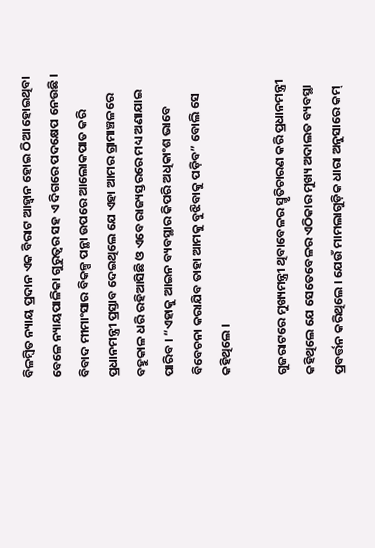ବିଳମ୍ବିତ ନ୍ୟାୟ ପ୍ରଦାନ ଏକ ବିରାଟ ଆହ୍ୱାନ ହୋଇ ଠିଆ ହୋଇଥିବା ବେଳେ ନ୍ୟାୟପାଳିକା ଗୁରୁତ୍ୱର ସହ ଏ ଦିଗରେ ପଦକ୍ଷେପ ନେଉଛି । ବିବାଦ ମୀମାଂସାର ବିକଳ୍ପ ପନ୍ଥା ଉପରେ ଆଲୋକପାତ କରି ପ୍ରଧାନମନ୍ତ୍ରୀ ପ୍ରସ୍ତାବ ଦେଇଥିଲେ ଯେ ଏହା ଆମର ଗ୍ରାମାଞ୍ଚଳରେ ବହୁକାଳ ଧରି ରହିଆସିଛି ଓ ଏବେ ରାଜ୍ୟସ୍ତରରେ ମଧ୍ୟ ଅଣାଯାଇ ପାରିବ । “ଏହାକୁ ଆଇନ ବ୍ୟବସ୍ଥାର କିପରି ଅଧିକାଂଶ ଭାବେ ବିବେଚନା କରାଯିବ ତାହା ଆମକୁ ବୁଝିବାକୁ ପଡ଼ିବ” ବୋଲି ସେ କହିଥିଲେ ।

ଗୁଜରାଟରେ ମୁଖ୍ୟମନ୍ତ୍ରୀ ଥିବାବେଳର ସ୍ମୃତିଚାରଣ କରି ପ୍ରଧାନମନ୍ତ୍ରୀ କହିଥିଲେ ଯେ ସେତେବେଳର ଏଠିକାର ମୁଖ୍ୟ ଅଦାଲତ ବ୍ୟବସ୍ଥା ପ୍ରବର୍ତ୍ତନ କରିଥିଲେ । ଯେଉଁ ମାମଲାଗୁଡ଼ିକ ଧାରା ଅନୁସାରେ କମ୍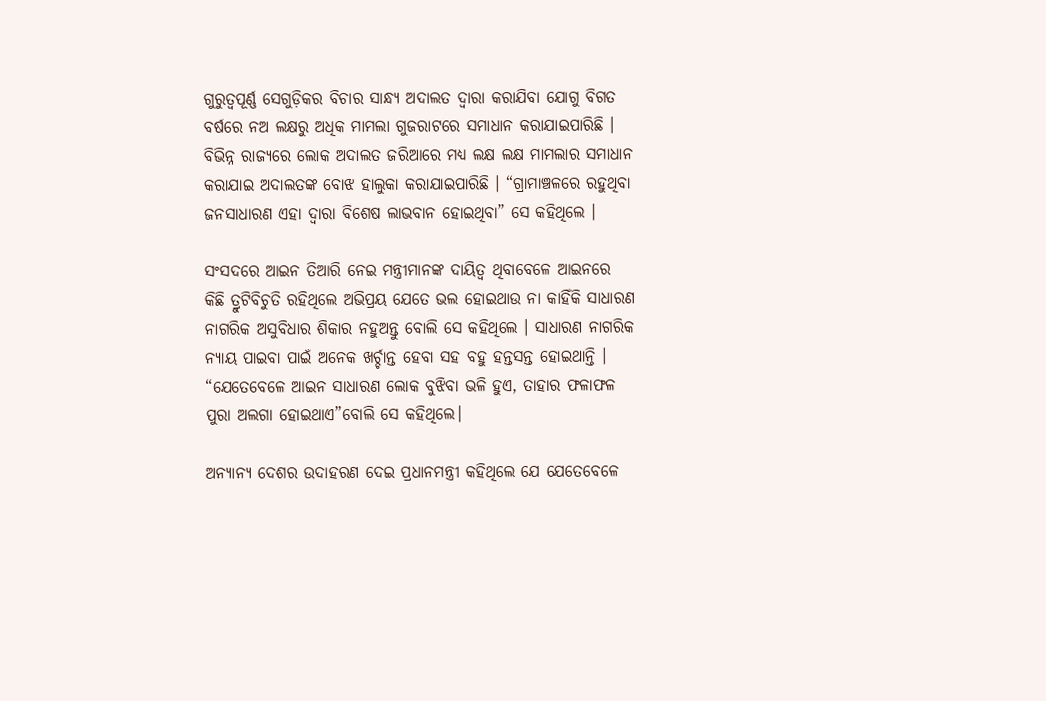ଗୁରୁତ୍ୱପୂର୍ଣ୍ଣ ସେଗୁଡ଼ିକର ବିଚାର ସାନ୍ଧ୍ୟ ଅଦାଲତ ଦ୍ୱାରା କରାଯିବା ଯୋଗୁ ବିଗତ ବର୍ଷରେ ନଅ ଲକ୍ଷରୁ ଅଧିକ ମାମଲା ଗୁଜରାଟରେ ସମାଧାନ କରାଯାଇପାରିଛି । ବିଭିନ୍ନ ରାଜ୍ୟରେ ଲୋକ ଅଦାଲତ ଜରିଆରେ ମଧ୍ୟ ଲକ୍ଷ ଲକ୍ଷ ମାମଲାର ସମାଧାନ କରାଯାଇ ଅଦାଲତଙ୍କ ବୋଝ ହାଲୁକା କରାଯାଇପାରିଛି । “ଗ୍ରାମାଞ୍ଚଳରେ ରହୁଥିବା ଜନସାଧାରଣ ଏହା ଦ୍ୱାରା ବିଶେଷ ଲାଭବାନ ହୋଇଥିବା” ସେ କହିଥିଲେ ।

ସଂସଦରେ ଆଇନ ତିଆରି ନେଇ ମନ୍ତ୍ରୀମାନଙ୍କ ଦାୟିତ୍ୱ ଥିବାବେଳେ ଆଇନରେ କିଛି ତ୍ରୁଟିବିଚୁତି ରହିଥିଲେ ଅଭିପ୍ରୟ ଯେତେ ଭଲ ହୋଇଥାଉ ନା କାହିଁକି ସାଧାରଣ ନାଗରିକ ଅସୁବିଧାର ଶିକାର ନହୁଅନ୍ତୁ ବୋଲି ସେ କହିଥିଲେ । ସାଧାରଣ ନାଗରିକ ନ୍ୟାୟ ପାଇବା ପାଇଁ ଅନେକ ଖର୍ଚ୍ଚାନ୍ତ ହେବା ସହ ବହୁ ହନ୍ତସନ୍ତ ହୋଇଥାନ୍ତି । “ଯେତେବେଳେ ଆଇନ ସାଧାରଣ ଲୋକ ବୁଝିବା ଭଳି ହୁଏ, ତାହାର ଫଳାଫଳ ପୁରା ଅଲଗା ହୋଇଥାଏ”ବୋଲି ସେ କହିଥିଲେ।

ଅନ୍ୟାନ୍ୟ ଦେଶର ଉଦାହରଣ ଦେଇ ପ୍ରଧାନମନ୍ତ୍ରୀ କହିଥିଲେ ଯେ ଯେତେବେଳେ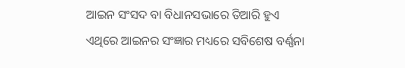ଆଇନ ସଂସଦ ବା ବିଧାନସଭାରେ ତିଆରି ହୁଏ ଏଥିରେ ଆଇନର ସଂଜ୍ଞାର ମଧ୍ୟରେ ସବିଶେଷ ବର୍ଣ୍ଣନା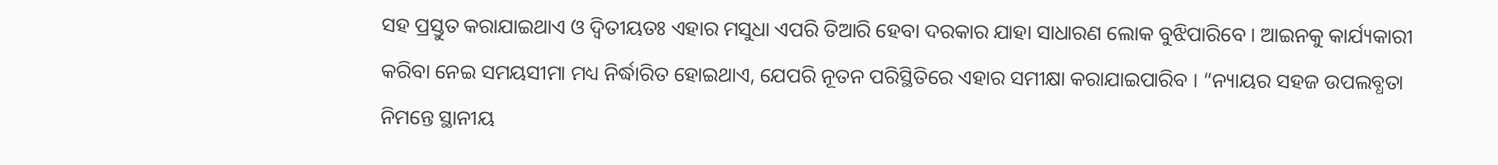ସହ ପ୍ରସ୍ତୁତ କରାଯାଇଥାଏ ଓ ଦ୍ୱିତୀୟତଃ ଏହାର ମସୁଧା ଏପରି ତିଆରି ହେବା ଦରକାର ଯାହା ସାଧାରଣ ଲୋକ ବୁଝିପାରିବେ । ଆଇନକୁ କାର୍ଯ୍ୟକାରୀ କରିବା ନେଇ ସମୟସୀମା ମଧ୍ୟ ନିର୍ଦ୍ଧାରିତ ହୋଇଥାଏ, ଯେପରି ନୂତନ ପରିସ୍ଥିତିରେ ଏହାର ସମୀକ୍ଷା କରାଯାଇପାରିବ । “ନ୍ୟାୟର ସହଜ ଉପଲବ୍ଧତା ନିମନ୍ତେ ସ୍ଥାନୀୟ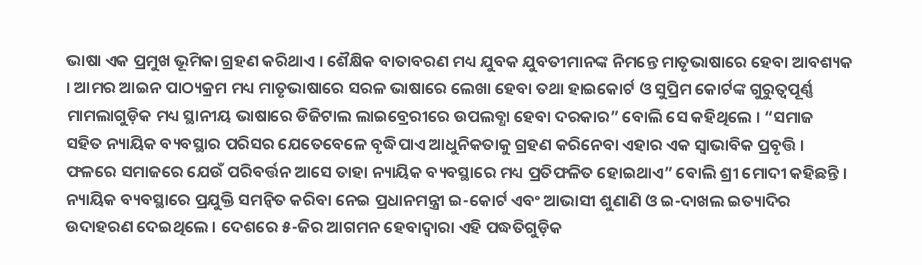ଭାଷା ଏକ ପ୍ରମୁଖ ଭୂମିକା ଗ୍ରହଣ କରିଥାଏ । ଶୈକ୍ଷିକ ବାତାବରଣ ମଧ୍ୟ ଯୁବକ ଯୁବତୀମାନଙ୍କ ନିମନ୍ତେ ମାତୃଭାଷାରେ ହେବା ଆବଶ୍ୟକ । ଆମର ଆଇନ ପାଠ୍ୟକ୍ରମ ମଧ୍ୟ ମାତୃଭାଷାରେ ସରଳ ଭାଷାରେ ଲେଖା ହେବା ତଥା ହାଇକୋର୍ଟ ଓ ସୁପ୍ରିମ କୋର୍ଟଙ୍କ ଗୁରୁତ୍ୱପୂର୍ଣ୍ଣ ମାମଲାଗୁଡ଼ିକ ମଧ୍ୟ ସ୍ଥାନୀୟ ଭାଷାରେ ଡିଜିଟାଲ ଲାଇବ୍ରେରୀରେ ଉପଲବ୍ଧା ହେବା ଦରକାର” ବୋଲି ସେ କହିଥିଲେ । “ସମାଜ ସହିତ ନ୍ୟାୟିକ ବ୍ୟବସ୍ଥାର ପରିସର ଯେତେବେଳେ ବୃଦ୍ଧିପାଏ ଆଧୁନିକତାକୁ ଗ୍ରହଣ କରିନେବା ଏହାର ଏକ ସ୍ୱାଭାବିକ ପ୍ରବୃତ୍ତି । ଫଳରେ ସମାଜରେ ଯେଉଁ ପରିବର୍ତ୍ତନ ଆସେ ତାହା ନ୍ୟାୟିକ ବ୍ୟବସ୍ଥାରେ ମଧ୍ୟ ପ୍ରତିଫଳିତ ହୋଇଥାଏ” ବୋଲି ଶ୍ରୀ ମୋଦୀ କହିଛନ୍ତି । ନ୍ୟାୟିକ ବ୍ୟବସ୍ଥାରେ ପ୍ରଯୁକ୍ତି ସମନ୍ୱିତ କରିବା ନେଇ ପ୍ରଧାନମନ୍ତ୍ରୀ ଇ-କୋର୍ଟ ଏବଂ ଆଭାସୀ ଶୁଣାଣି ଓ ଇ-ଦାଖଲ ଇତ୍ୟାଦିର ଉଦାହରଣ ଦେଇଥିଲେ । ଦେଶରେ ୫-ଜିର ଆଗମନ ହେବାଦ୍ୱାରା ଏହି ପଦ୍ଧତିଗୁଡ଼ିକ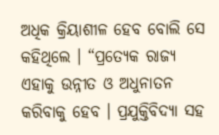ଅଧିକ କ୍ରିୟାଶୀଳ ହେବ ବୋଲି ସେ କହିଥିଲେ । “ପ୍ରତ୍ୟେକ ରାଜ୍ୟ ଏହାକୁ ଉନ୍ନୀତ ଓ ଅଧୁନାତନ କରିବାକୁ ହେବ । ପ୍ରଯୁକ୍ତିବିଦ୍ୟା ସହ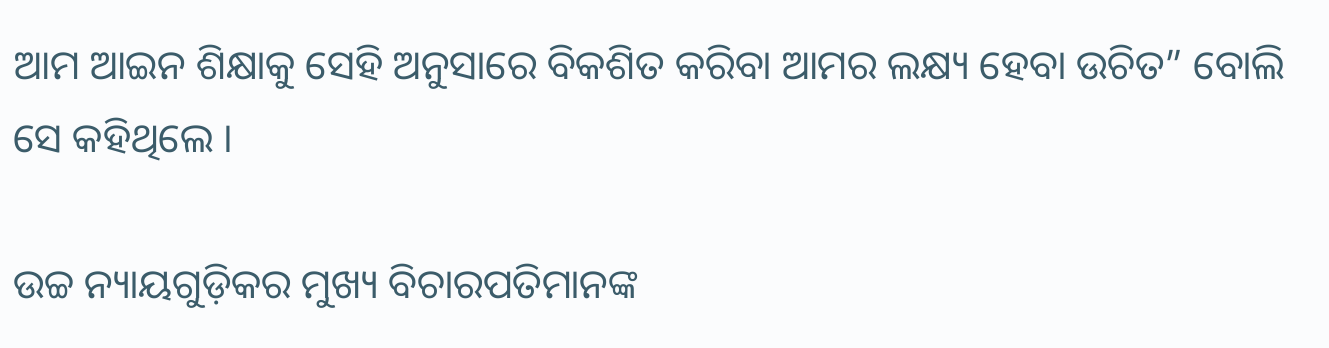ଆମ ଆଇନ ଶିକ୍ଷାକୁ ସେହି ଅନୁସାରେ ବିକଶିତ କରିବା ଆମର ଲକ୍ଷ୍ୟ ହେବା ଉଚିତ” ବୋଲି ସେ କହିଥିଲେ ।

ଉଚ୍ଚ ନ୍ୟାୟଗୁଡ଼ିକର ମୁଖ୍ୟ ବିଚାରପତିମାନଙ୍କ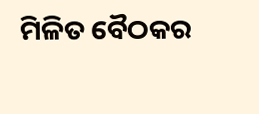ମିଳିତ ବୈଠକର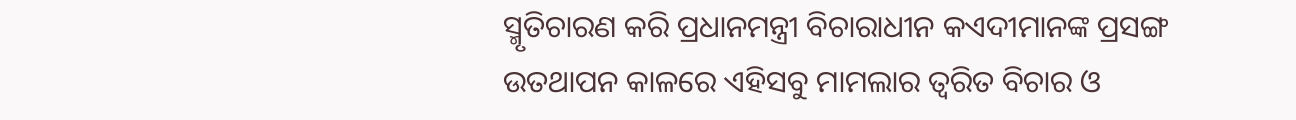ସ୍ମୃତିଚାରଣ କରି ପ୍ରଧାନମନ୍ତ୍ରୀ ବିଚାରାଧୀନ କଏଦୀମାନଙ୍କ ପ୍ରସଙ୍ଗ ଉତଥାପନ କାଳରେ ଏହିସବୁ ମାମଲାର ତ୍ୱରିତ ବିଚାର ଓ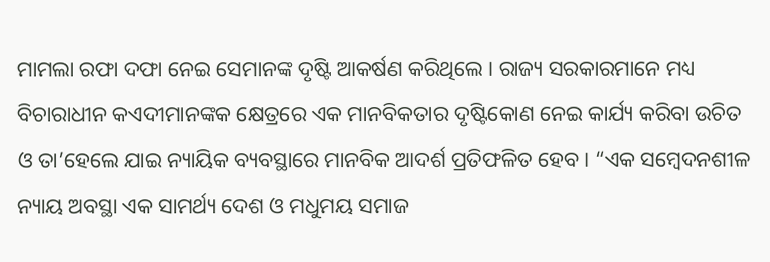ମାମଲା ରଫା ଦଫା ନେଇ ସେମାନଙ୍କ ଦୃଷ୍ଟି ଆକର୍ଷଣ କରିଥିଲେ । ରାଜ୍ୟ ସରକାରମାନେ ମଧ୍ୟ ବିଚାରାଧୀନ କଏଦୀମାନଙ୍କକ କ୍ଷେତ୍ରରେ ଏକ ମାନବିକତାର ଦୃଷ୍ଟିକୋଣ ନେଇ କାର୍ଯ୍ୟ କରିବା ଉଚିତ ଓ ତା’ହେଲେ ଯାଇ ନ୍ୟାୟିକ ବ୍ୟବସ୍ଥାରେ ମାନବିକ ଆଦର୍ଶ ପ୍ରତିଫଳିତ ହେବ । “ଏକ ସମ୍ବେଦନଶୀଳ ନ୍ୟାୟ ଅବସ୍ଥା ଏକ ସାମର୍ଥ୍ୟ ଦେଶ ଓ ମଧୁମୟ ସମାଜ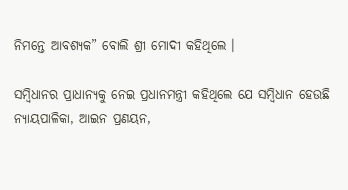ନିମନ୍ତେ ଆବଶ୍ୟକ” ବୋଲି ଶ୍ରୀ ମୋଦୀ କହିଥିଲେ ।

ସମ୍ବିଧାନର ପ୍ରାଧାନ୍ୟକୁ ନେଇ ପ୍ରଧାନମନ୍ତ୍ରୀ କହିଥିଲେ ଯେ ସମ୍ବିଧାନ ହେଉଛି ନ୍ୟାୟପାଳିକା, ଆଇନ ପ୍ରଣୟନ,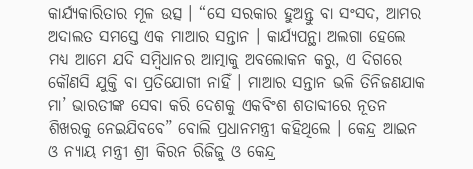କାର୍ଯ୍ୟକାରିତାର ମୂଳ ଉତ୍ସ । “ସେ ସରକାର ହୁଅନ୍ତୁ ବା ସଂସଦ, ଆମର ଅଦାଲତ ସମସ୍ତେ ଏକ ମାଆର ସନ୍ତାନ । କାର୍ଯ୍ୟପନ୍ଥା ଅଲଗା ହେଲେ ମଧ୍ୟ ଆମେ ଯଦି ସମ୍ବିଧାନର ଆତ୍ମାକୁ ଅବଲୋକନ କରୁ, ଏ ଦିଗରେ କୌଣସି ଯୁକ୍ତି ବା ପ୍ରତିଯୋଗୀ ନାହିଁ । ମାଆର ସନ୍ତାନ ଭଳି ତିନିଜଣଯାକ ମା’ ଭାରତୀଙ୍କ ସେବା କରି ଦେଶକୁ ଏକବିଂଶ ଶତାବ୍ଦୀରେ ନୂତନ ଶିଖରକୁ ନେଇଯିବବେ” ବୋଲି ପ୍ରଧାନମନ୍ତ୍ରୀ କହିଥିଲେ । କେନ୍ଦ୍ର ଆଇନ ଓ ନ୍ୟାୟ ମନ୍ତ୍ରୀ ଶ୍ରୀ କିରନ ରିଜିଜୁ ଓ କେନ୍ଦ୍ର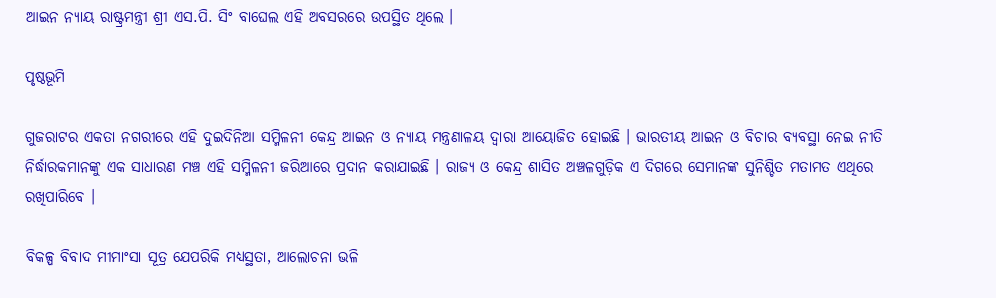ଆଇନ ନ୍ୟାୟ ରାଷ୍ଟ୍ରମନ୍ତ୍ରୀ ଶ୍ରୀ ଏସ.ପି. ସିଂ ବାଘେଲ ଏହି ଅବସରରେ ଉପସ୍ଥିତ ଥିଲେ ।

ପୃଷ୍ଠଭୂମି

ଗୁଜରାଟର ଏକତା ନଗରୀରେ ଏହି ଦୁଇଦିନିଆ ସମ୍ମିଳନୀ କେନ୍ଦ୍ର ଆଇନ ଓ ନ୍ୟାୟ ମନ୍ତ୍ରଣାଳୟ ଦ୍ୱାରା ଆୟୋଜିତ ହୋଇଛି । ଭାରତୀୟ ଆଇନ ଓ ବିଚାର ବ୍ୟବସ୍ଥା ନେଇ ନୀତି ନିର୍ଦ୍ଧାରକମାନଙ୍କୁ ଏକ ସାଧାରଣ ମଞ୍ଚ ଏହି ସମ୍ମିଳନୀ ଜରିଆରେ ପ୍ରଦାନ କରାଯାଇଛି । ରାଜ୍ୟ ଓ କେନ୍ଦ୍ର ଶାସିତ ଅଞ୍ଚଳଗୁଡ଼ିକ ଏ ଦିଗରେ ସେମାନଙ୍କ ସୁନିଶ୍ଚିତ ମତାମତ ଏଥିରେ ରଖିପାରିବେ ।

ବିକଳ୍ପ ବିବାଦ ମୀମାଂସା ସୂତ୍ର ଯେପରିକି ମଧ୍ୟସ୍ଥତା, ଆଲୋଚନା ଭଳି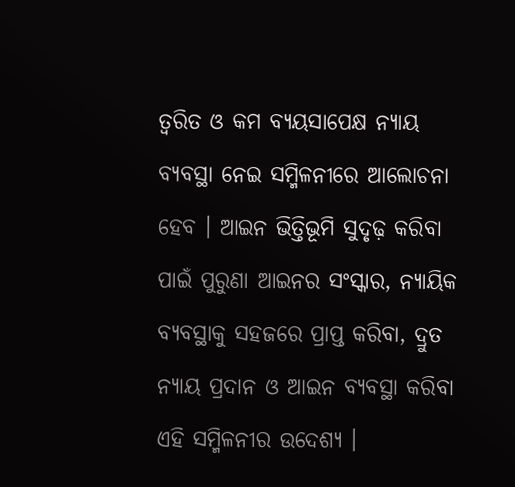ତ୍ୱରିତ ଓ କମ ବ୍ୟୟସାପେକ୍ଷ ନ୍ୟାୟ ବ୍ୟବସ୍ଥା ନେଇ ସମ୍ମିଳନୀରେ ଆଲୋଚନା ହେବ । ଆଇନ ଭିତ୍ତିଭୂମି ସୁଦୃଢ଼ କରିବା ପାଇଁ ପୁରୁଣା ଆଇନର ସଂସ୍କାର, ନ୍ୟାୟିକ ବ୍ୟବସ୍ଥାକୁ ସହଜରେ ପ୍ରାପ୍ତ କରିବା, ଦ୍ରୁତ ନ୍ୟାୟ ପ୍ରଦାନ ଓ ଆଇନ ବ୍ୟବସ୍ଥା କରିବା ଏହି ସମ୍ମିଳନୀର ଉଦେଶ୍ୟ ।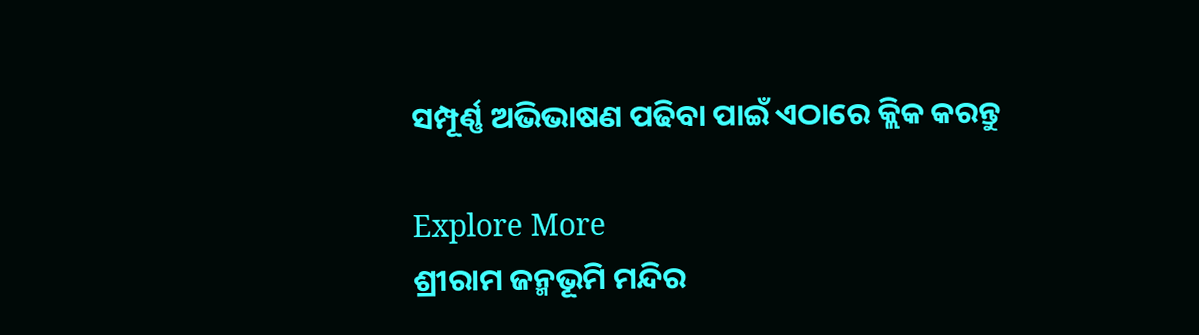ସମ୍ପୂର୍ଣ୍ଣ ଅଭିଭାଷଣ ପଢିବା ପାଇଁ ଏଠାରେ କ୍ଲିକ କରନ୍ତୁ

Explore More
ଶ୍ରୀରାମ ଜନ୍ମଭୂମି ମନ୍ଦିର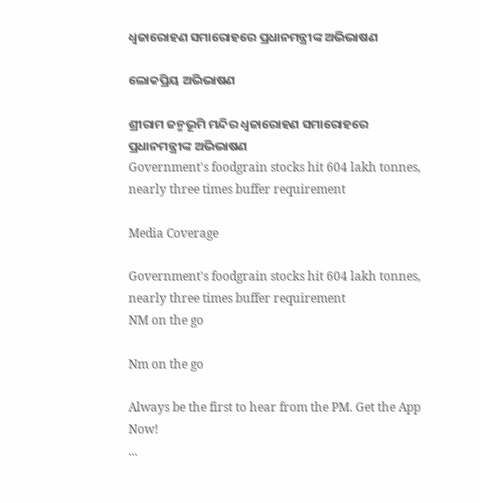ଧ୍ଵଜାରୋହଣ ସମାରୋହରେ ପ୍ରଧାନମନ୍ତ୍ରୀଙ୍କ ଅଭିଭାଷଣ

ଲୋକପ୍ରିୟ ଅଭିଭାଷଣ

ଶ୍ରୀରାମ ଜନ୍ମଭୂମି ମନ୍ଦିର ଧ୍ଵଜାରୋହଣ ସମାରୋହରେ ପ୍ରଧାନମନ୍ତ୍ରୀଙ୍କ ଅଭିଭାଷଣ
Government's foodgrain stocks hit 604 lakh tonnes, nearly three times buffer requirement

Media Coverage

Government's foodgrain stocks hit 604 lakh tonnes, nearly three times buffer requirement
NM on the go

Nm on the go

Always be the first to hear from the PM. Get the App Now!
...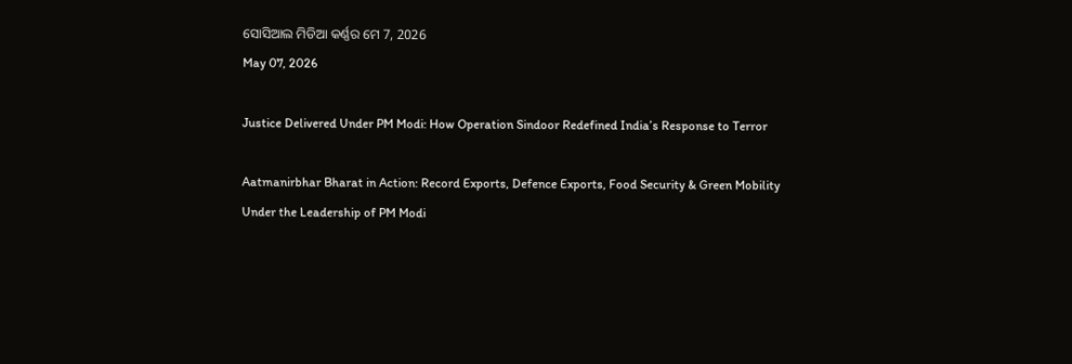ସୋସିଆଲ ମିଡିଆ କର୍ଣ୍ଣର ମେ 7, 2026
May 07, 2026

Justice Delivered Under PM Modi: How Operation Sindoor Redefined India’s Response to Terror

Aatmanirbhar Bharat in Action: Record Exports, Defence Exports, Food Security & Green Mobility Under the Leadership of PM Modi